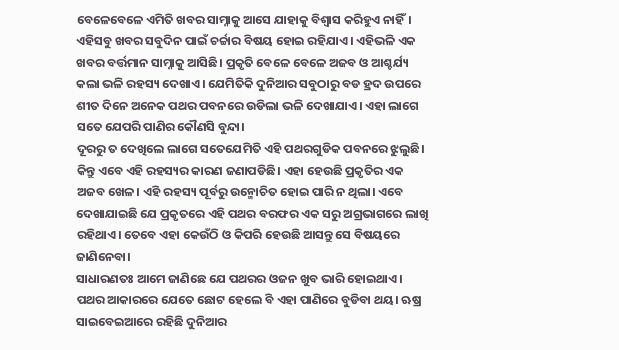ବେଳେବେଳେ ଏମିତି ଖବର ସାମ୍ନାକୁ ଆସେ ଯାହାକୁ ବିଶ୍ୱାସ କରିହୁଏ ନାହିଁ। ଏହିସବୁ ଖବର ସବୁଦିନ ପାଇଁ ଚର୍ଚ୍ଚାର ବିଷୟ ହୋଇ ରହିଯାଏ। ଏହିଭଳି ଏକ ଖବର ବର୍ତ୍ତମାନ ସାମ୍ନାକୁ ଆସିଛି। ପ୍ରକୃତି ବେଳେ ବେଳେ ଅଜବ ଓ ଆଶ୍ଚର୍ଯ୍ୟ କଲା ଭଳି ରହସ୍ୟ ଦେଖାଏ। ଯେମିତିକି ଦୁନିଆର ସବୁଠାରୁ ବଡ ହ୍ରଦ ଉପରେ ଶୀତ ଦିନେ ଅନେକ ପଥର ପବନରେ ଉଡିଲା ଭଳି ଦେଖାଯାଏ। ଏହା ଲାଗେ ସତେ ଯେପରି ପାଣିର କୌଣସି ବୁନ୍ଦା।
ଦୂରରୁ ତ ଦେଖିଲେ ଲାଗେ ସତେଯେମିତି ଏହି ପଥରଗୁଡିକ ପବନରେ ଝୁଲୁଛି। କିନ୍ତୁ ଏବେ ଏହି ରହସ୍ୟର କାରଣ ଜଣାପଡିଛି। ଏହା ହେଉଛି ପ୍ରକୃତିର ଏକ ଅଜବ ଖେଳ। ଏହି ରହସ୍ୟ ପୂର୍ବରୁ ଉନ୍ମୋଚିତ ହୋଇ ପାରି ନ ଥିଲା। ଏବେ ଦେଖାଯାଇଛି ଯେ ପ୍ରକୃତରେ ଏହି ପଥର ବରଫର ଏକ ସରୁ ଅଗ୍ରଭାଗରେ ଲାଖି ରହିଥାଏ। ତେବେ ଏହା କେଉଁଠି ଓ କିପରି ହେଉଛି ଆସନ୍ତୁ ସେ ବିଷୟରେ ଜାଣିନେବା।
ସାଧାରଣତଃ ଆମେ ଜାଣିଛେ ଯେ ପଥରର ଓଜନ ଖୁବ ଭାରି ହୋଇଥାଏ। ପଥର ଆକାରରେ ଯେତେ ଛୋଟ ହେଲେ ବି ଏହା ପାଣିରେ ବୁଡିବା ଥୟ। ଋଷ୍ର ସାଇବେଇଆରେ ରହିଛି ଦୁନିଆର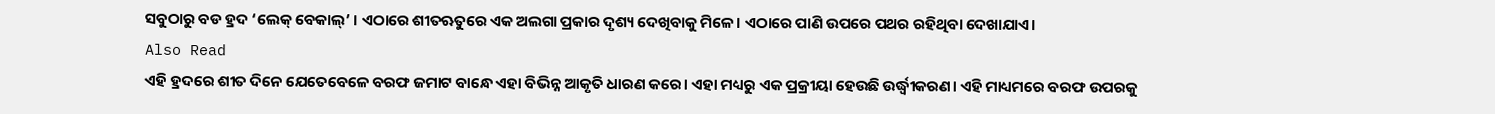ସବୁଠାରୁ ବଡ ହ୍ରଦ ‘ଲେକ୍ ବେକାଲ୍’ । ଏଠାରେ ଶୀତଋତୁରେ ଏକ ଅଲଗା ପ୍ରକାର ଦୃଶ୍ୟ ଦେଖିବାକୁ ମିଳେ। ଏଠାରେ ପାଣି ଉପରେ ପଥର ରହିଥିବା ଦେଖାଯାଏ।
Also Read
ଏହି ହ୍ରଦରେ ଶୀତ ଦିନେ ଯେତେବେଳେ ବରଫ ଜମାଟ ବାନ୍ଧେ ଏହା ବିଭିନ୍ନ ଆକୃତି ଧାରଣ କରେ। ଏହା ମଧ୍ୟରୁ ଏକ ପ୍ରକ୍ରୀୟା ହେଉଛି ଉର୍ଦ୍ଧ୍ୱୀକରଣ। ଏହି ମାଧ୍ୟମରେ ବରଫ ଉପରକୁ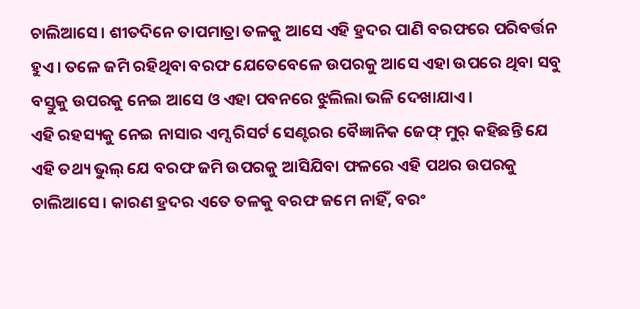ଚାଲିଆସେ। ଶୀତଦିନେ ତାପମାତ୍ରା ତଳକୁ ଆସେ ଏହି ହ୍ରଦର ପାଣି ବରଫରେ ପରିବର୍ତ୍ତନ ହୁଏ। ତଳେ ଜମି ରହିଥିବା ବରଫ ଯେତେବେଳେ ଉପରକୁ ଆସେ ଏହା ଉପରେ ଥିବା ସବୁ ବସ୍ତୁକୁ ଉପରକୁ ନେଇ ଆସେ ଓ ଏହା ପବନରେ ଝୁଲିଲା ଭଳି ଦେଖାଯାଏ।
ଏହି ରହସ୍ୟକୁ ନେଇ ନାସାର ଏମ୍ସ ରିସର୍ଟ ସେଣ୍ଟରର ବୈଜ୍ଞାନିକ ଜେଫ୍ ମୁର୍ କହିଛନ୍ତି ଯେ ଏହି ତଥ୍ୟ ଭୁଲ୍ ଯେ ବରଫ ଜମି ଉପରକୁ ଆସିଯିବା ଫଳରେ ଏହି ପଥର ଉପରକୁ ଚାଲିଆସେ। କାରଣ ହ୍ରଦର ଏତେ ତଳକୁ ବରଫ ଜମେ ନାହିଁ, ବରଂ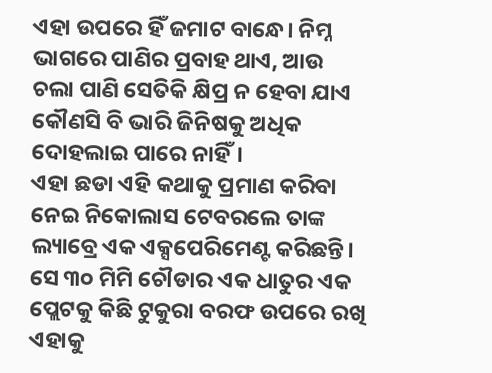ଏହା ଉପରେ ହିଁ ଜମାଟ ବାନ୍ଧେ। ନିମ୍ନ ଭାଗରେ ପାଣିର ପ୍ରବାହ ଥାଏ, ଆଉ ଚଲା ପାଣି ସେତିକି କ୍ଷିପ୍ର ନ ହେବା ଯାଏ କୌଣସି ବି ଭାରି ଜିନିଷକୁ ଅଧିକ ଦୋହଲାଇ ପାରେ ନାହିଁ।
ଏହା ଛଡା ଏହି କଥାକୁ ପ୍ରମାଣ କରିବା ନେଇ ନିକୋଲାସ ଟେବରଲେ ତାଙ୍କ ଲ୍ୟାବ୍ରେ ଏକ ଏକ୍ସପେରିମେଣ୍ଟ କରିଛନ୍ତି। ସେ ୩୦ ମିମି ଚୌଡାର ଏକ ଧାତୁର ଏକ ପ୍ଲେଟକୁ କିଛି ଟୁକୁରା ବରଫ ଉପରେ ରଖି ଏହାକୁ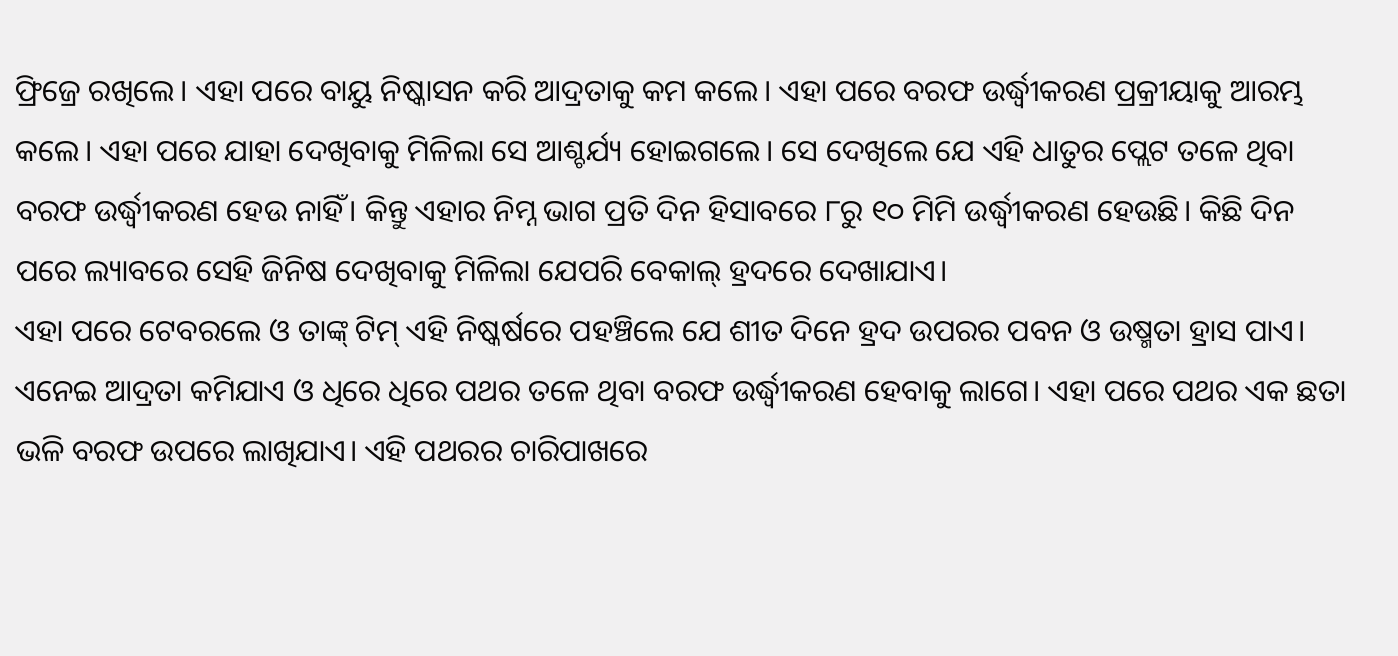ଫ୍ରିଜ୍ରେ ରଖିଲେ। ଏହା ପରେ ବାୟୁ ନିଷ୍କାସନ କରି ଆଦ୍ରତାକୁ କମ କଲେ। ଏହା ପରେ ବରଫ ଉର୍ଦ୍ଧ୍ୱୀକରଣ ପ୍ରକ୍ରୀୟାକୁ ଆରମ୍ଭ କଲେ। ଏହା ପରେ ଯାହା ଦେଖିବାକୁ ମିଳିଲା ସେ ଆଶ୍ଚର୍ଯ୍ୟ ହୋଇଗଲେ। ସେ ଦେଖିଲେ ଯେ ଏହି ଧାତୁର ପ୍ଲେଟ ତଳେ ଥିବା ବରଫ ଉର୍ଦ୍ଧ୍ୱୀକରଣ ହେଉ ନାହିଁ। କିନ୍ତୁ ଏହାର ନିମ୍ନ ଭାଗ ପ୍ରତି ଦିନ ହିସାବରେ ୮ରୁ ୧୦ ମିମି ଉର୍ଦ୍ଧ୍ୱୀକରଣ ହେଉଛି। କିଛି ଦିନ ପରେ ଲ୍ୟାବରେ ସେହି ଜିନିଷ ଦେଖିବାକୁ ମିଳିଲା ଯେପରି ବେକାଲ୍ ହ୍ରଦରେ ଦେଖାଯାଏ।
ଏହା ପରେ ଟେବରଲେ ଓ ତାଙ୍କ୍ ଟିମ୍ ଏହି ନିଷ୍କର୍ଷରେ ପହଞ୍ଚିଲେ ଯେ ଶୀତ ଦିନେ ହ୍ରଦ ଉପରର ପବନ ଓ ଉଷ୍ମତା ହ୍ରାସ ପାଏ। ଏନେଇ ଆଦ୍ରତା କମିଯାଏ ଓ ଧିରେ ଧିରେ ପଥର ତଳେ ଥିବା ବରଫ ଉର୍ଦ୍ଧ୍ୱୀକରଣ ହେବାକୁ ଲାଗେ। ଏହା ପରେ ପଥର ଏକ ଛତା ଭଳି ବରଫ ଉପରେ ଲାଖିଯାଏ। ଏହି ପଥରର ଚାରିପାଖରେ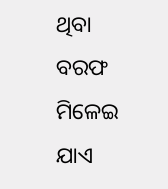ଥିବା ବରଫ ମିଳେଇ ଯାଏ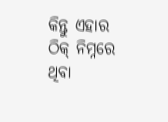କିନ୍ତୁ ଏହାର ଠିକ୍ ନିମ୍ନରେ ଥିବା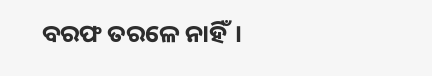ବରଫ ତରଳେ ନାହିଁ।